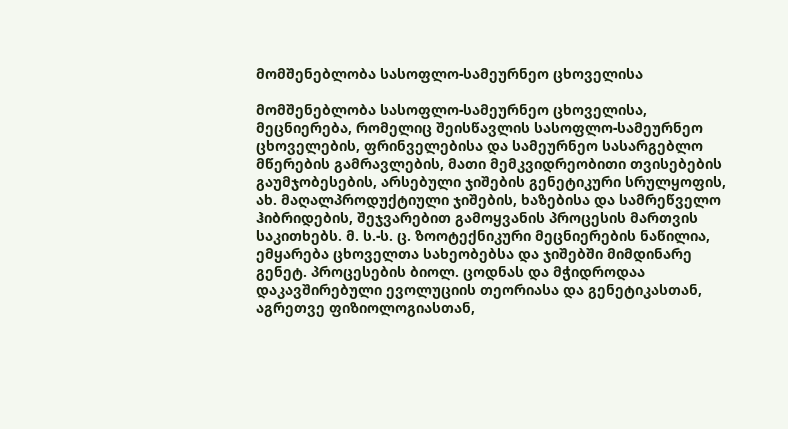მომშენებლობა სასოფლო-სამეურნეო ცხოველისა

მომშენებლობა სასოფლო-სამეურნეო ცხოველისა, მეცნიერება, რომელიც შეისწავლის სასოფლო-სამეურნეო ცხოველების, ფრინველებისა და სამეურნეო სასარგებლო მწერების გამრავლების, მათი მემკვიდრეობითი თვისებების გაუმჯობესების, არსებული ჯიშების გენეტიკური სრულყოფის, ახ. მაღალპროდუქტიული ჯიშების, ხაზებისა და სამრეწველო ჰიბრიდების, შეჯვარებით გამოყვანის პროცესის მართვის საკითხებს. მ. ს.-ს. ც. ზოოტექნიკური მეცნიერების ნაწილია, ემყარება ცხოველთა სახეობებსა და ჯიშებში მიმდინარე გენეტ. პროცესების ბიოლ. ცოდნას და მჭიდროდაა დაკავშირებული ევოლუციის თეორიასა და გენეტიკასთან, აგრეთვე ფიზიოლოგიასთან,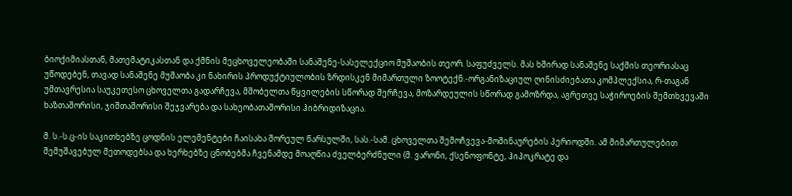ბიოქიმიასთან, მათემატიკასთან და ქმნის მეცხოველეობაში სანაშენე-სასელექციო მუშაობის თეორ. საფუძველს. მას ხშირად სანაშენე საქმის თეორიასაც უწოდებენ, თავად სანაშენე მუშაობა კი ნახირის პროდუქტიულობის ზრდისკენ მიმართული ზოოტექნ.-ორგანიზაციულ ღინისძიებათა კომპლექსია, რ-თაგან უმთავრესია საუკეთესო ცხოველთა გადარჩევა, მშობელთა წყვილების სწორად შერჩევა, მოზარდეულის სწორად გამოზრდა, აგრეთვე საჭიროების შემთხვევაში ხაზთაშორისი, ჯიშთაშორისი შეჯვარება და სახეობათაშორისი ჰიბრიდიზაცია.

მ. ს.-ს.ც-ის საკითხებზე ცოდნის ელემენტები ჩაისახა შორეულ წარსულში, სას.-სამ. ცხოველთა შემოჩვევა-მოშინაურების პერიოდში. ამ მიმართულებით შემუშავებულ მეთოდებსა და ხერხებზე ცნობებმა ჩვენამდე მოაღწია ძველბერძნული (მ. ვარონი, ქსენოფონტე, ჰიპოკრატე და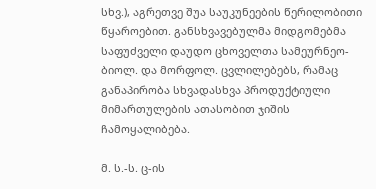სხვ.), აგრეთვე შუა საუკუნეების წერილობითი წყაროებით. განსხვავებულმა მიდგომებმა საფუძველი დაუდო ცხოველთა სამეურნეო-ბიოლ. და მორფოლ. ცვლილებებს, რამაც განაპირობა სხვადასხვა პროდუქტიული მიმართულების ათასობით ჯიშის ჩამოყალიბება.

მ. ს.-ს. ც-ის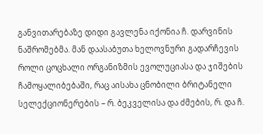განვითარებაზე დიდი გავლენა იქონია ჩ. დარვინის ნაშრომებმა. მან დაასაბუთა ხელოვნური გადარჩევის როლი ცოცხალი ორგანიზმის ევოლუციასა და ჯიშების ჩამოყალიბებაში, რაც აისახა ცნობილი ბრიტანელი სელექციონერების – რ. ბეკველისა და ძმების, რ. და ჩ.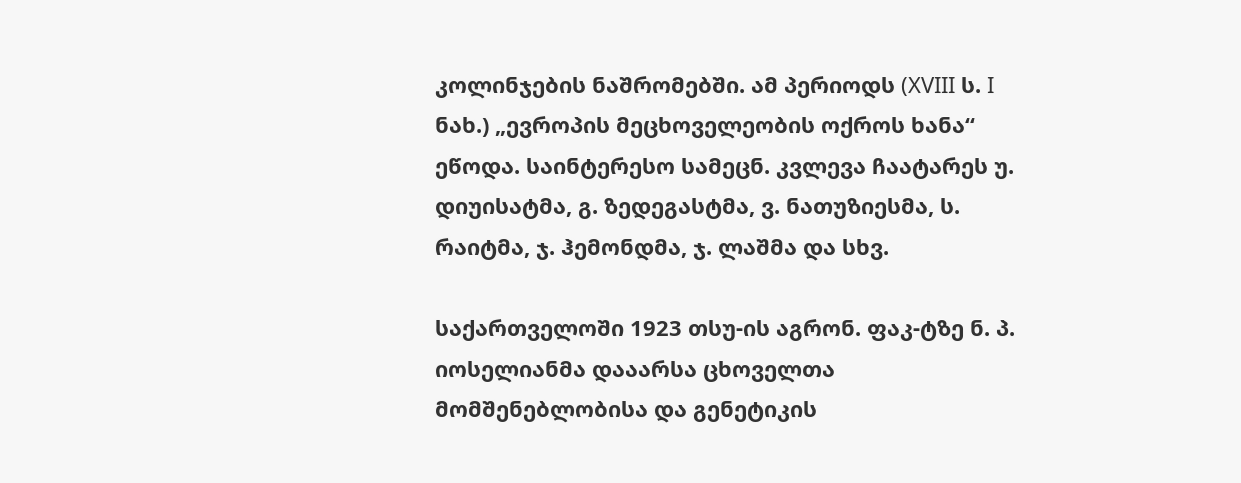კოლინჯების ნაშრომებში. ამ პერიოდს (XVIII ს. I ნახ.) „ევროპის მეცხოველეობის ოქროს ხანა“ ეწოდა. საინტერესო სამეცნ. კვლევა ჩაატარეს უ. დიუისატმა, გ. ზედეგასტმა, ვ. ნათუზიესმა, ს. რაიტმა, ჯ. ჰემონდმა, ჯ. ლაშმა და სხვ.

საქართველოში 1923 თსუ-ის აგრონ. ფაკ-ტზე ნ. პ. იოსელიანმა დააარსა ცხოველთა მომშენებლობისა და გენეტიკის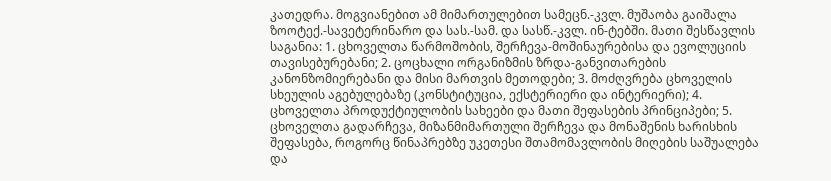კათედრა. მოგვიანებით ამ მიმართულებით სამეცნ.-კვლ. მუშაობა გაიშალა ზოოტექ.-სავეტერინარო და სას.-სამ. და სასწ.-კვლ. ინ-ტებში. მათი შესწავლის საგანია: 1. ცხოველთა წარმოშობის, შერჩევა-მოშინაურებისა და ევოლუციის თავისებურებანი; 2. ცოცხალი ორგანიზმის ზრდა-განვითარების კანონზომიერებანი და მისი მართვის მეთოდები; 3. მოძღვრება ცხოველის სხეულის აგებულებაზე (კონსტიტუცია, ექსტერიერი და ინტერიერი); 4. ცხოველთა პროდუქტიულობის სახეები და მათი შეფასების პრინციპები; 5. ცხოველთა გადარჩევა, მიზანმიმართული შერჩევა და მონაშენის ხარისხის შეფასება, როგორც წინაპრებზე უკეთესი შთამომავლობის მიღების საშუალება და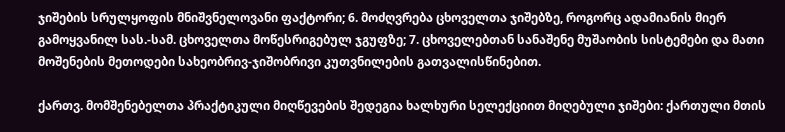ჯიშების სრულყოფის მნიშვნელოვანი ფაქტორი; 6. მოძღვრება ცხოველთა ჯიშებზე, როგორც ადამიანის მიერ გამოყვანილ სას.-სამ. ცხოველთა მოწესრიგებულ ჯგუფზე; 7. ცხოველებთან სანაშენე მუშაობის სისტემები და მათი მოშენების მეთოდები სახეობრივ-ჯიშობრივი კუთვნილების გათვალისწინებით.

ქართვ. მომშენებელთა პრაქტიკული მიღწევების შედეგია ხალხური სელექციით მიღებული ჯიშები: ქართული მთის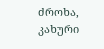ძროხა, კახური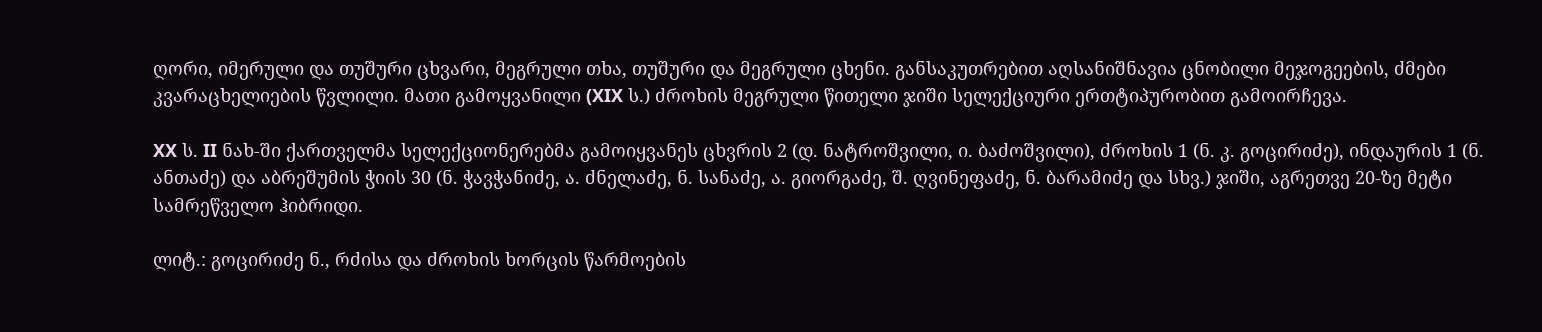ღორი, იმერული და თუშური ცხვარი, მეგრული თხა, თუშური და მეგრული ცხენი. განსაკუთრებით აღსანიშნავია ცნობილი მეჯოგეების, ძმები კვარაცხელიების წვლილი. მათი გამოყვანილი (XIX ს.) ძროხის მეგრული წითელი ჯიში სელექციური ერთტიპურობით გამოირჩევა.

XX ს. II ნახ-ში ქართველმა სელექციონერებმა გამოიყვანეს ცხვრის 2 (დ. ნატროშვილი, ი. ბაძოშვილი), ძროხის 1 (ნ. კ. გოცირიძე), ინდაურის 1 (ნ. ანთაძე) და აბრეშუმის ჭიის 30 (ნ. ჭავჭანიძე, ა. ძნელაძე, ნ. სანაძე, ა. გიორგაძე, შ. ღვინეფაძე, ნ. ბარამიძე და სხვ.) ჯიში, აგრეთვე 20-ზე მეტი სამრეწველო ჰიბრიდი.

ლიტ.: გოცირიძე ნ., რძისა და ძროხის ხორცის წარმოების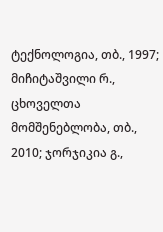ტექნოლოგია, თბ., 1997; მიჩიტაშვილი რ., ცხოველთა მომშენებლობა, თბ., 2010; ჯორჯიკია გ.,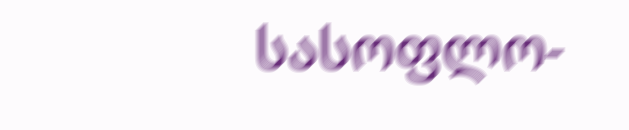სასოფლო-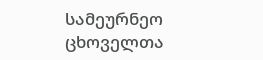სამეურნეო ცხოველთა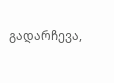გადარჩევა,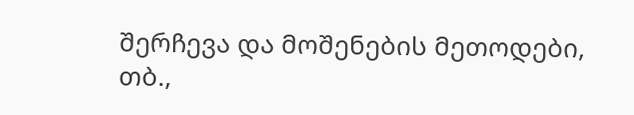შერჩევა და მოშენების მეთოდები, თბ.,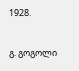1928.

გ. გოგოლი